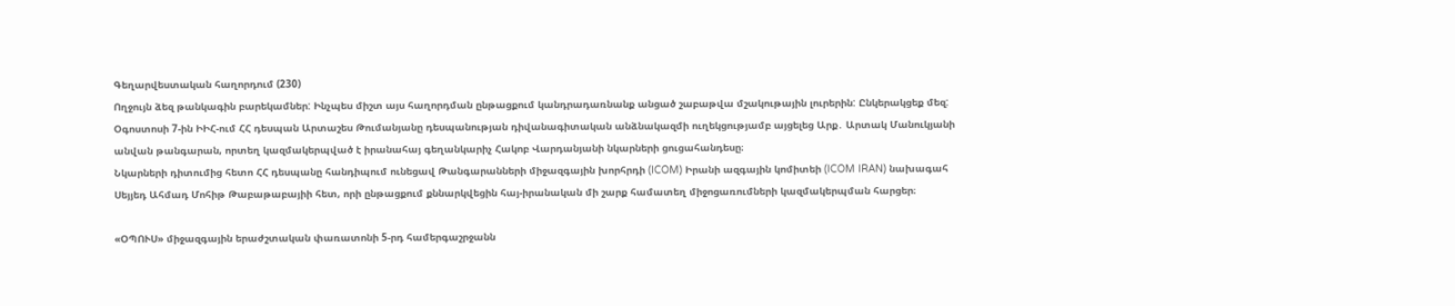Գեղարվեստական հաղորդում (230)
Ողջույն ձեզ թանկագին բարեկամներ: Ինչպես միշտ այս հաղորդման ընթացքում կանդրադառնանք անցած շաբաթվա մշակութային լուրերին: Ընկերակցեք մեզ:
Օգոստոսի 7-ին ԻԻՀ-ում ՀՀ դեսպան Արտաշես Թումանյանը դեսպանության դիվանագիտական անձնակազմի ուղեկցությամբ այցելեց Արք․ Արտակ Մանուկյանի անվան թանգարան, որտեղ կազմակերպված է իրանահայ գեղանկարիչ Հակոբ Վարդանյանի նկարների ցուցահանդեսը։
Նկարների դիտումից հետո ՀՀ դեսպանը հանդիպում ունեցավ Թանգարանների միջազգային խորհրդի (ICOM) Իրանի ազգային կոմիտեի (ICOM IRAN) նախագահ Սեյյեդ Ահմադ Մոհիթ Թաբաթաբայիի հետ, որի ընթացքում քննարկվեցին հայ-իրանական մի շարք համատեղ միջոցառումների կազմակերպման հարցեր։

«ՕՊՈՒՍ» միջազգային երաժշտական փառատոնի 5-րդ համերգաշրջանն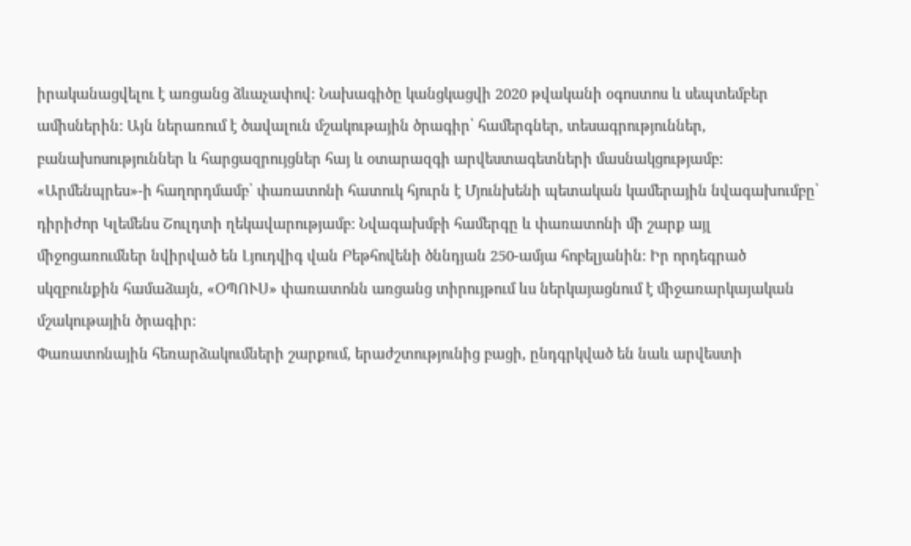իրականացվելու է առցանց ձևաչափով: Նախագիծը կանցկացվի 2020 թվականի օգոստոս և սեպտեմբեր ամիսներին: Այն ներառում է ծավալուն մշակութային ծրագիր՝ համերգներ, տեսագրություններ, բանախոսություններ և հարցազրույցներ հայ և օտարազգի արվեստագետների մասնակցությամբ:
«Արմենպրես»-ի հաղորդմամբ՝ փառատոնի հատուկ հյուրն է Մյունխենի պետական կամերային նվագախումբը՝ դիրիժոր Կլեմենս Շուլդտի ղեկավարությամբ: Նվագախմբի համերգը և փառատոնի մի շարք այլ միջոցառումներ նվիրված են Լյուդվիգ վան Բեթհովենի ծննդյան 250-ամյա հոբելյանին: Իր որդեգրած սկզբունքին համաձայն, «ՕՊՈՒՍ» փառատոնն առցանց տիրույթում ևս ներկայացնում է միջառարկայական մշակութային ծրագիր:
Փառատոնային հեռարձակումների շարքում, երաժշտությունից բացի, ընդգրկված են նաև արվեստի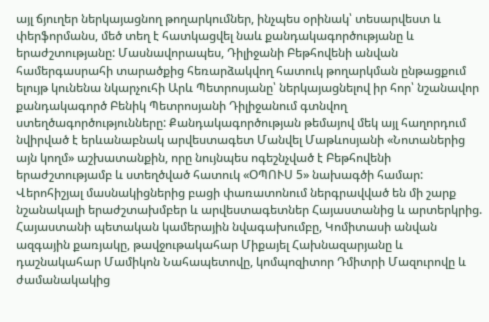այլ ճյուղեր ներկայացնող թողարկումներ, ինչպես օրինակ՝ տեսարվեստ և փերֆորմանս, մեծ տեղ է հատկացվել նաև քանդակագործությանը և երաժշտությանը: Մասնավորապես, Դիլիջանի Բեթհովենի անվան համերգասրահի տարածքից հեռարձակվող հատուկ թողարկման ընթացքում ելույթ կունենա նկարչուհի Արև Պետրոսյանը՝ ներկայացնելով իր հոր՝ նշանավոր քանդակագործ Բենիկ Պետրոսյանի Դիլիջանում գտնվող ստեղծագործությունները: Քանդակագործության թեմայով մեկ այլ հաղորդում նվիրված է երևանաբնակ արվեստագետ Մանվել Մաթևոսյանի «Նոտաներից այն կողմ» աշխատանքին, որը նույնպես ոգեշնչված է Բեթհովենի երաժշտությամբ և ստեղծված հատուկ «ՕՊՈՒՍ 5» նախագծի համար: Վերոհիշյալ մասնակիցներից բացի փառատոնում ներգրավված են մի շարք նշանակալի երաժշտախմբեր և արվեստագետներ Հայաստանից և արտերկրից. Հայաստանի պետական կամերային նվագախումբը, Կոմիտասի անվան ազգային քառյակը, թավջութակահար Միքայել Հախնազարյանը և դաշնակահար Մամիկոն Նահապետովը, կոմպոզիտոր Դմիտրի Մազուրովը և ժամանակակից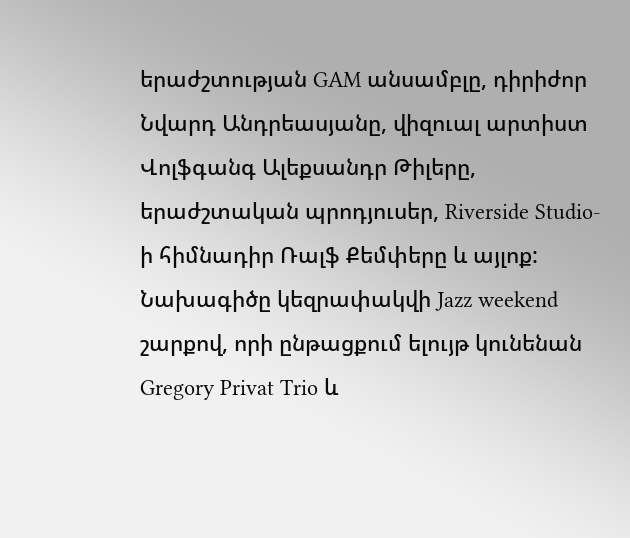երաժշտության GAM անսամբլը, դիրիժոր Նվարդ Անդրեասյանը, վիզուալ արտիստ Վոլֆգանգ Ալեքսանդր Թիլերը, երաժշտական պրոդյուսեր, Riverside Studio-ի հիմնադիր Ռալֆ Քեմփերը և այլոք:
Նախագիծը կեզրափակվի Jazz weekend շարքով, որի ընթացքում ելույթ կունենան Gregory Privat Trio և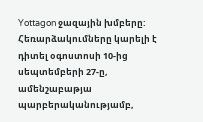Yottagon ջազային խմբերը: Հեռարձակումները կարելի է դիտել օգոստոսի 10-ից սեպտեմբերի 27-ը, ամենշաբաթյա պարբերականությամբ,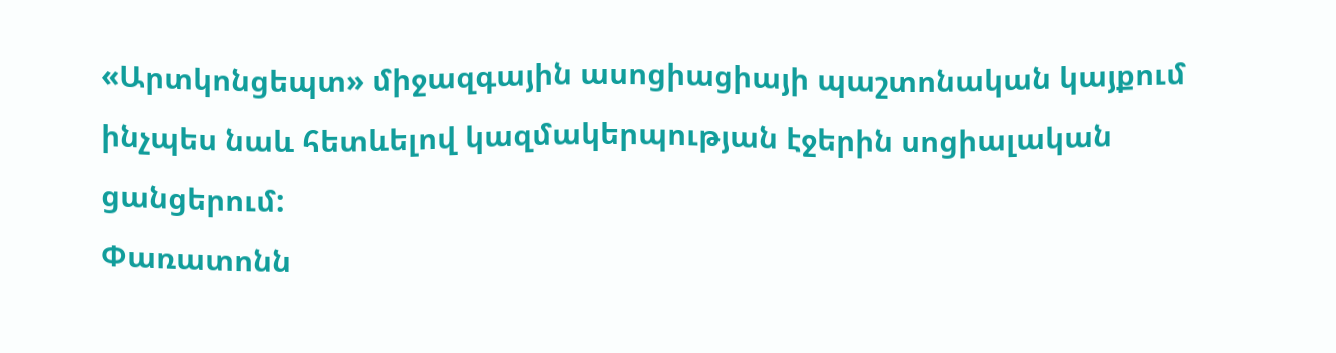«Արտկոնցեպտ» միջազգային ասոցիացիայի պաշտոնական կայքում ինչպես նաև հետևելով կազմակերպության էջերին սոցիալական ցանցերում:
Փառատոնն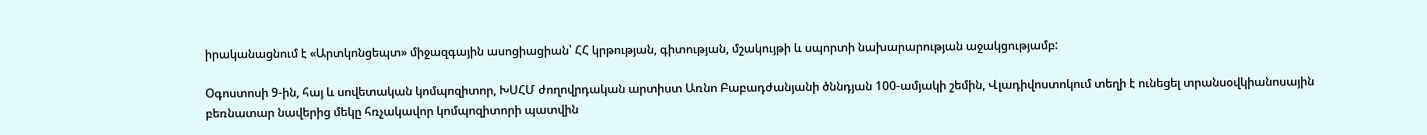իրականացնում է «Արտկոնցեպտ» միջազգային ասոցիացիան՝ ՀՀ կրթության, գիտության, մշակույթի և սպորտի նախարարության աջակցությամբ:

Օգոստոսի 9-ին, հայ և սովետական կոմպոզիտոր, ԽՍՀՄ ժողովրդական արտիստ Առնո Բաբադժանյանի ծննդյան 100-ամյակի շեմին, Վլադիվոստոկում տեղի է ունեցել տրանսօվկիանոսային բեռնատար նավերից մեկը հռչակավոր կոմպոզիտորի պատվին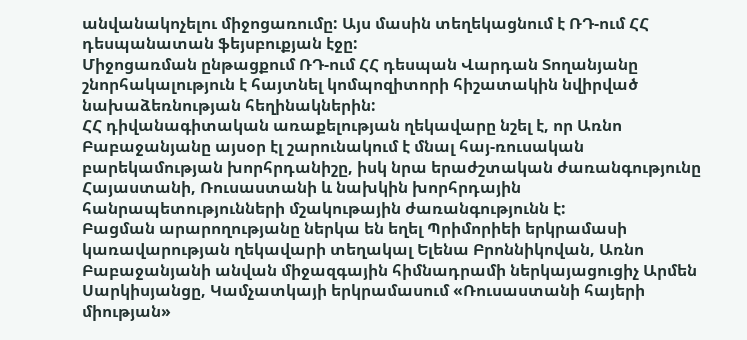անվանակոչելու միջոցառումը: Այս մասին տեղեկացնում է ՌԴ-ում ՀՀ դեսպանատան ֆեյսբուքյան էջը:
Միջոցառման ընթացքում ՌԴ-ում ՀՀ դեսպան Վարդան Տողանյանը շնորհակալություն է հայտնել կոմպոզիտորի հիշատակին նվիրված նախաձեռնության հեղինակներին:
ՀՀ դիվանագիտական առաքելության ղեկավարը նշել է, որ Առնո Բաբաջանյանը այսօր էլ շարունակում է մնալ հայ-ռուսական բարեկամության խորհրդանիշը, իսկ նրա երաժշտական ժառանգությունը Հայաստանի, Ռուսաստանի և նախկին խորհրդային հանրապետությունների մշակութային ժառանգությունն է:
Բացման արարողությանը ներկա են եղել Պրիմորիեի երկրամասի կառավարության ղեկավարի տեղակալ Ելենա Բրոննիկովան, Առնո Բաբաջանյանի անվան միջազգային հիմնադրամի ներկայացուցիչ Արմեն Սարկիսյանցը, Կամչատկայի երկրամասում «Ռուսաստանի հայերի միության»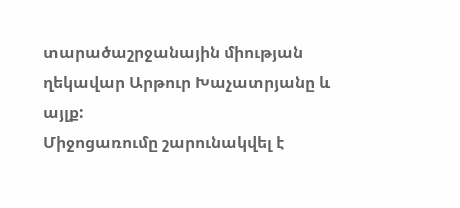տարածաշրջանային միության ղեկավար Արթուր Խաչատրյանը և այլք:
Միջոցառումը շարունակվել է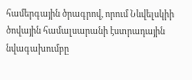համերգային ծրագրով, որում Նևվելսկիի ծովային համալսարանի էստրադային նվագախումբը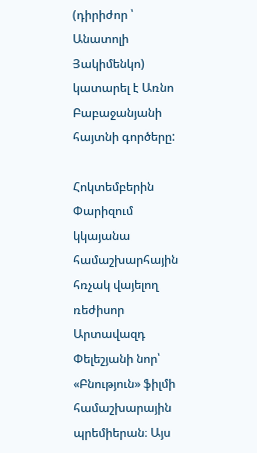(դիրիժոր ՝ Անատոլի Յակիմենկո) կատարել է Առնո Բաբաջանյանի հայտնի գործերը:

Հոկտեմբերին Փարիզում կկայանա համաշխարհային հռչակ վայելող ռեժիսոր Արտավազդ Փելեշյանի նոր՝ «Բնություն» ֆիլմի համաշխարային պրեմիերան։ Այս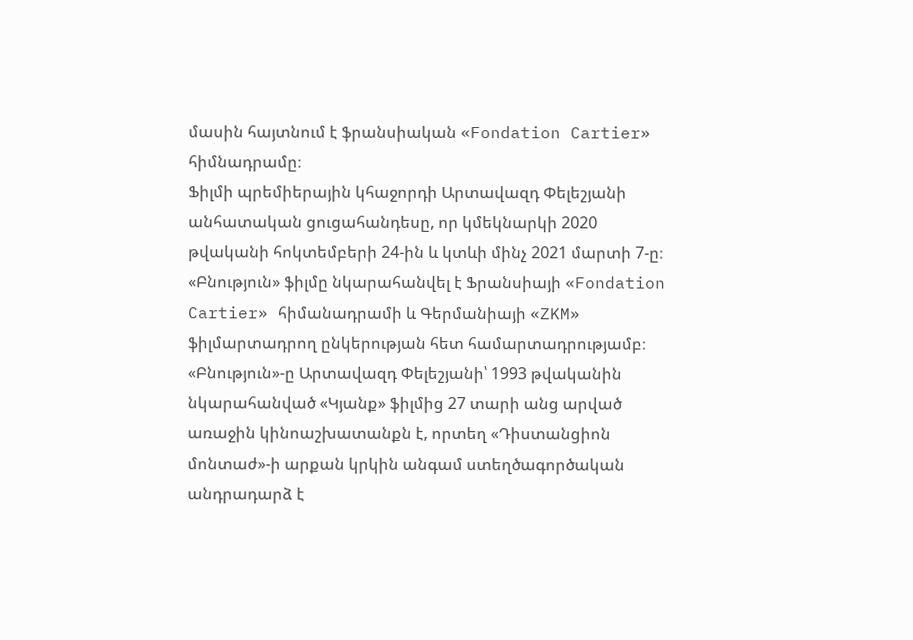մասին հայտնում է ֆրանսիական «Fondation Cartier» հիմնադրամը։
Ֆիլմի պրեմիերային կհաջորդի Արտավազդ Փելեշյանի անհատական ցուցահանդեսը, որ կմեկնարկի 2020 թվականի հոկտեմբերի 24-ին և կտևի մինչ 2021 մարտի 7-ը։
«Բնություն» ֆիլմը նկարահանվել է Ֆրանսիայի «Fondation Cartier» հիմանադրամի և Գերմանիայի «ZKM» ֆիլմարտադրող ընկերության հետ համարտադրությամբ։
«Բնություն»-ը Արտավազդ Փելեշյանի՝ 1993 թվականին նկարահանված «Կյանք» ֆիլմից 27 տարի անց արված առաջին կինոաշխատանքն է, որտեղ «Դիստանցիոն մոնտաժ»-ի արքան կրկին անգամ ստեղծագործական անդրադարձ է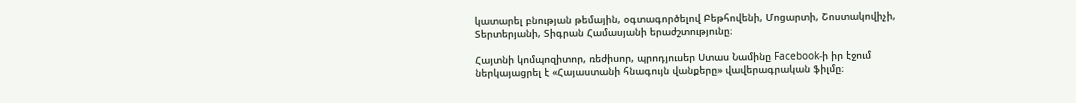կատարել բնության թեմային, օգտագործելով Բեթհովենի, Մոցարտի, Շոստակովիչի, Տերտերյանի, Տիգրան Համասյանի երաժշտությունը։

Հայտնի կոմպոզիտոր, ռեժիսոր, պրոդյուսեր Ստաս Նամինը Facebook-ի իր էջում ներկայացրել է «Հայաստանի հնագույն վանքերը» վավերագրական ֆիլմը։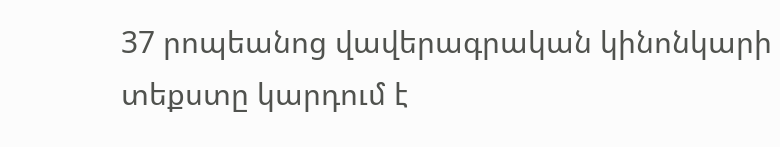37 րոպեանոց վավերագրական կինոնկարի տեքստը կարդում է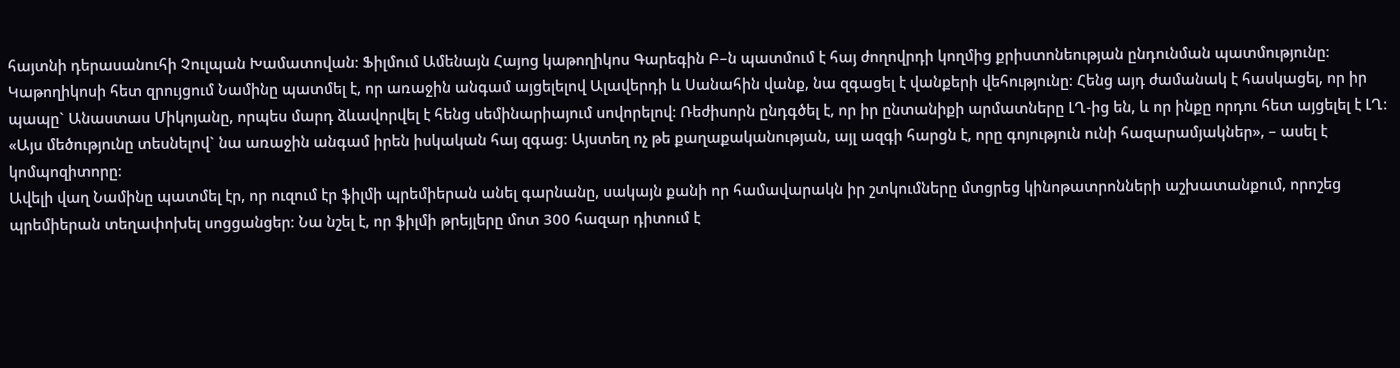հայտնի դերասանուհի Չուլպան Խամատովան։ Ֆիլմում Ամենայն Հայոց կաթողիկոս Գարեգին Բ–ն պատմում է հայ ժողովրդի կողմից քրիստոնեության ընդունման պատմությունը։
Կաթողիկոսի հետ զրույցում Նամինը պատմել է, որ առաջին անգամ այցելելով Ալավերդի և Սանահին վանք, նա զգացել է վանքերի վեհությունը։ Հենց այդ ժամանակ է հասկացել, որ իր պապը` Անաստաս Միկոյանը, որպես մարդ ձևավորվել է հենց սեմինարիայում սովորելով։ Ռեժիսորն ընդգծել է, որ իր ընտանիքի արմատները ԼՂ-ից են, և որ ինքը որդու հետ այցելել է ԼՂ։
«Այս մեծությունը տեսնելով` նա առաջին անգամ իրեն իսկական հայ զգաց։ Այստեղ ոչ թե քաղաքականության, այլ ազգի հարցն է, որը գոյություն ունի հազարամյակներ», – ասել է կոմպոզիտորը։
Ավելի վաղ Նամինը պատմել էր, որ ուզում էր ֆիլմի պրեմիերան անել գարնանը, սակայն քանի որ համավարակն իր շտկումները մտցրեց կինոթատրոնների աշխատանքում, որոշեց պրեմիերան տեղափոխել սոցցանցեր։ Նա նշել է, որ ֆիլմի թրեյլերը մոտ 300 հազար դիտում է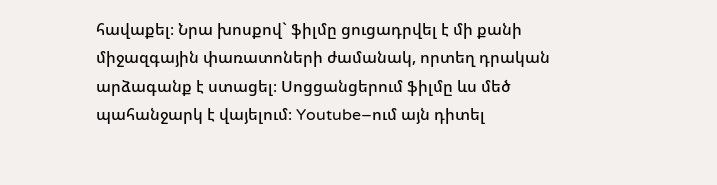հավաքել։ Նրա խոսքով` ֆիլմը ցուցադրվել է մի քանի միջազգային փառատոների ժամանակ, որտեղ դրական արձագանք է ստացել։ Սոցցանցերում ֆիլմը ևս մեծ պահանջարկ է վայելում։ Youtube–ում այն դիտել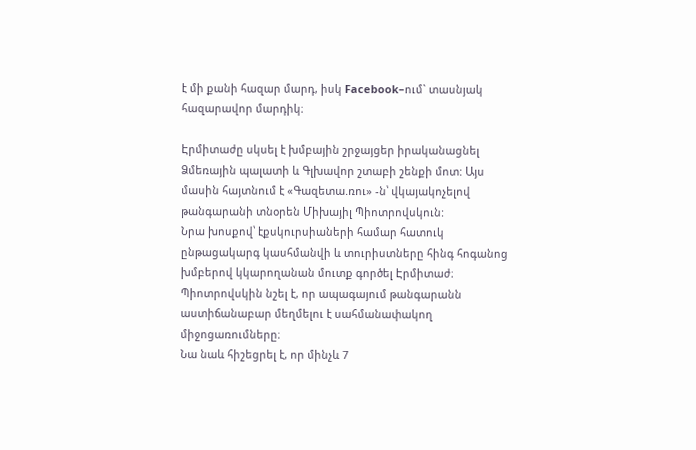է մի քանի հազար մարդ, իսկ Facebook–ում` տասնյակ հազարավոր մարդիկ։

Էրմիտաժը սկսել է խմբային շրջայցեր իրականացնել Ձմեռային պալատի և Գլխավոր շտաբի շենքի մոտ: Այս մասին հայտնում է «Գազետա.ռու» -ն՝ վկայակոչելով թանգարանի տնօրեն Միխայիլ Պիոտրովսկուն:
Նրա խոսքով՝ էքսկուրսիաների համար հատուկ ընթացակարգ կասհմանվի և տուրիստները հինգ հոգանոց խմբերով կկարողանան մուտք գործել Էրմիտաժ։
Պիոտրովսկին նշել է, որ ապագայում թանգարանն աստիճանաբար մեղմելու է սահմանափակող միջոցառումները։
Նա նաև հիշեցրել է, որ մինչև 7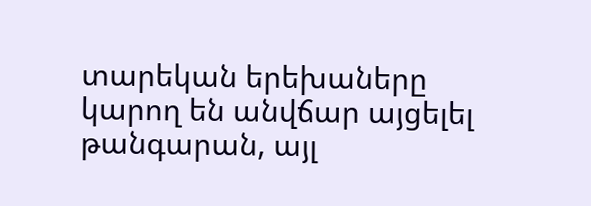տարեկան երեխաները կարող են անվճար այցելել թանգարան, այլ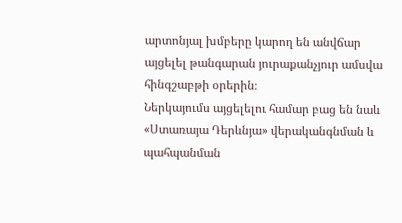արտոնյալ խմբերը կարող են անվճար այցելել թանգարան յուրաքանչյուր ամսվա հինգշաբթի օրերին։
Ներկայումս այցելելու համար բաց են նաև «Ստառայա Դերևնյա» վերականգնման և պահպանման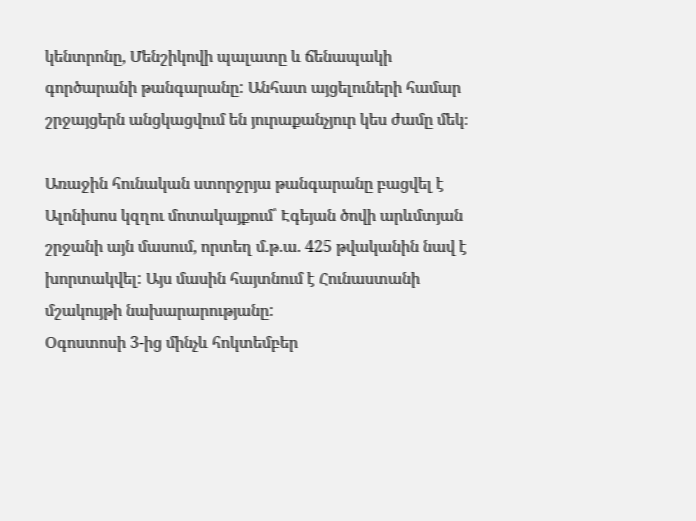կենտրոնը, Մենշիկովի պալատը և ճենապակի գործարանի թանգարանը: Անհատ այցելուների համար շրջայցերն անցկացվում են յուրաքանչյուր կես ժամը մեկ։

Առաջին հունական ստորջրյա թանգարանը բացվել է Ալոնիսոս կզղու մոտակայքում՝ Էգեյան ծովի արևմտյան շրջանի այն մասում, որտեղ մ.թ.ա. 425 թվականին նավ է խորտակվել: Այս մասին հայտնում է Հունաստանի մշակույթի նախարարությանը:
Օգոստոսի 3-ից մինչև հոկտեմբեր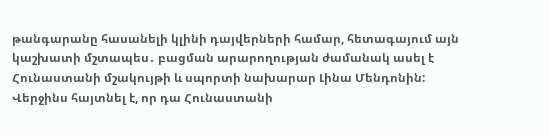թանգարանը հասանելի կլինի դայվերների համար, հետագայում այն կաշխատի մշտապես․ բացման արարողության ժամանակ ասել է Հունաստանի մշակույթի և սպորտի նախարար Լինա Մենդոնին:
Վերջինս հայտնել է, որ դա Հունաստանի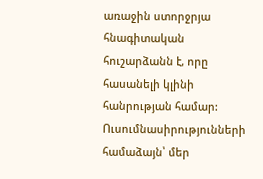առաջին ստորջրյա հնագիտական հուշարձանն է, որը հասանելի կլինի հանրության համար:
Ուսումնասիրությունների համաձայն՝ մեր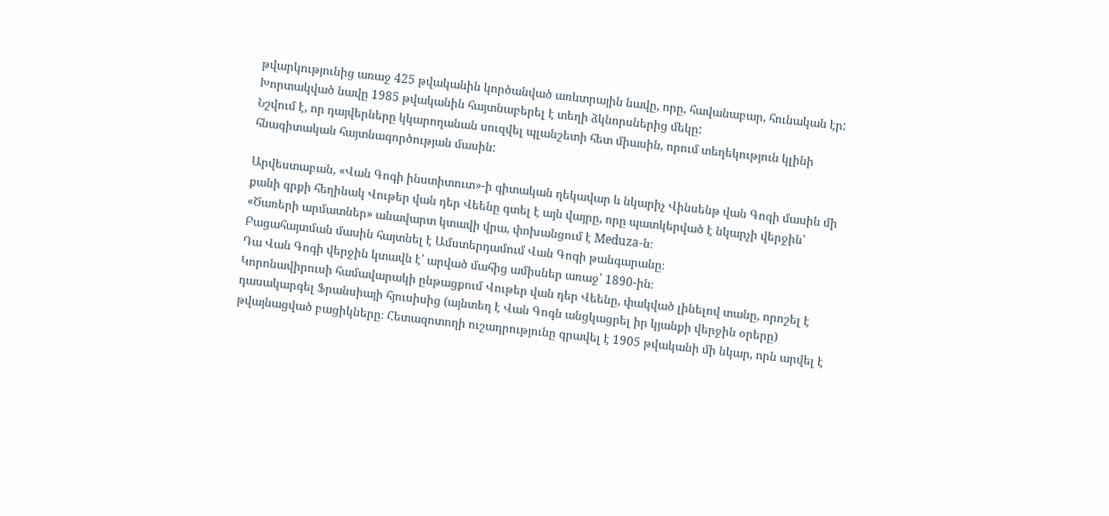թվարկությունից առաջ 425 թվականին կործանված առևտրային նավը, որը, հավանաբար, հունական էր: Խորտակված նավը 1985 թվականին հայտնաբերել է տեղի ձկնորսներից մեկը:
Նշվում է, որ դայվերները կկարողանան սուզվել պլանշետի հետ միասին, որում տեղեկություն կլինի հնագիտական հայտնագործության մասին:

Արվեստաբան, «Վան Գոգի ինստիտուտ»-ի գիտական ղեկավար և նկարիչ Վինսենթ վան Գոգի մասին մի քանի գրքի հեղինակ Վութեր վան դեր Վեենը գտել է այն վայրը, որը պատկերված է նկարչի վերջին՝ «Ծառերի արմատներ» անավարտ կտավի վրա, փոխանցում է Meduza-ն։
Բացահայտման մասին հայտնել է Ամստերդամում Վան Գոգի թանգարանը։
Դա Վան Գոգի վերջին կտավն է՝ արված մահից ամիսներ առաջ՝ 1890-ին։
Կորոնավիրուսի համավարակի ընթացքում Վութեր վան դեր Վեենը, փակված լինելով տանը, որոշել է դասակարգել Ֆրանսիայի հյուսիսից (այնտեղ է Վան Գոգն անցկացրել իր կյանքի վերջին օրերը) թվայնացված բացիկները։ Հետազոտողի ուշադրությունը գրավել է 1905 թվականի մի նկար, որն արվել է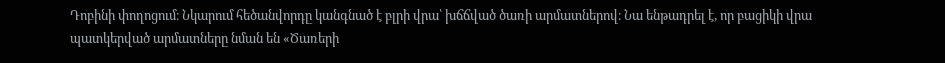Դոբինի փողոցում։ Նկարում հեծանվորդը կանգնած է բլրի վրա՝ խճճված ծառի արմատներով։ Նա ենթադրել է, որ բացիկի վրա պատկերված արմատները նման են «Ծառերի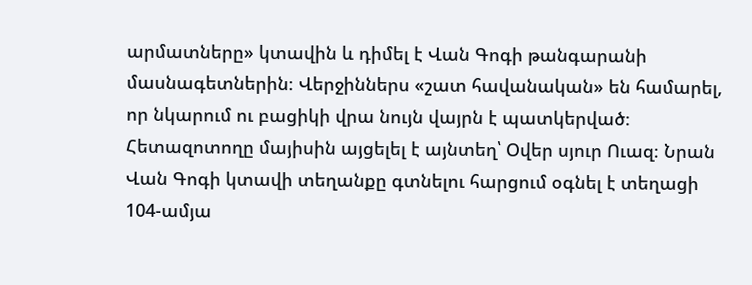արմատները» կտավին և դիմել է Վան Գոգի թանգարանի մասնագետներին։ Վերջիններս «շատ հավանական» են համարել, որ նկարում ու բացիկի վրա նույն վայրն է պատկերված։
Հետազոտողը մայիսին այցելել է այնտեղ՝ Օվեր սյուր Ուազ։ Նրան Վան Գոգի կտավի տեղանքը գտնելու հարցում օգնել է տեղացի 104-ամյա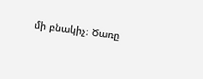մի բնակիչ։ Ծառը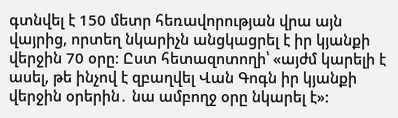գտնվել է 150 մետր հեռավորության վրա այն վայրից, որտեղ նկարիչն անցկացրել է իր կյանքի վերջին 70 օրը։ Ըստ հետազոտողի՝ «այժմ կարելի է ասել, թե ինչով է զբաղվել Վան Գոգն իր կյանքի վերջին օրերին․ նա ամբողջ օրը նկարել է»: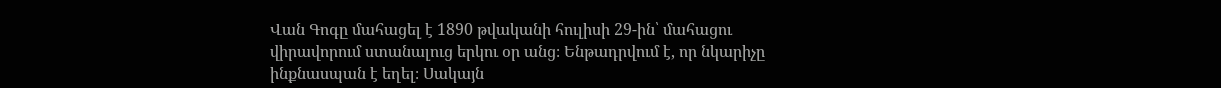Վան Գոգը մահացել է 1890 թվականի հուլիսի 29-ին՝ մահացու վիրավորում ստանալուց երկու օր անց։ Ենթադրվում է, որ նկարիչը ինքնասպան է եղել։ Սակայն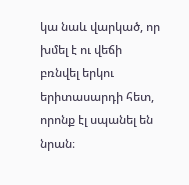կա նաև վարկած, որ խմել է ու վեճի բռնվել երկու երիտասարդի հետ, որոնք էլ սպանել են նրան։